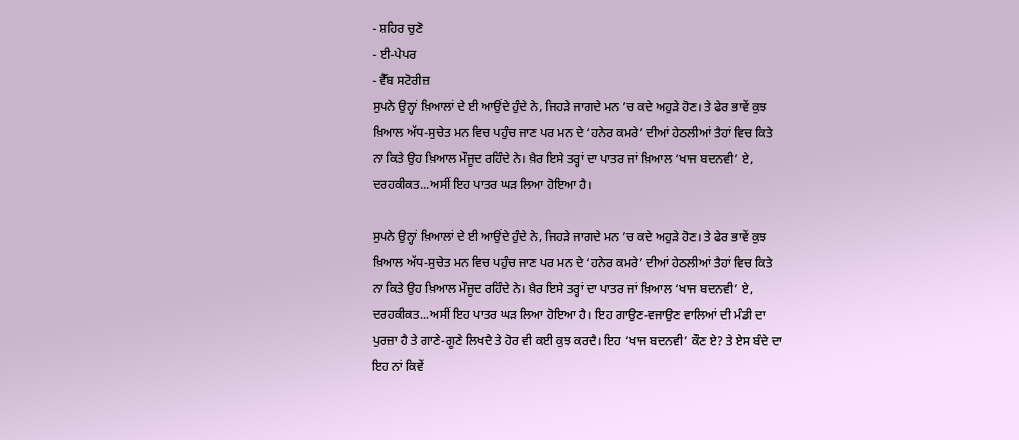- ਸ਼ਹਿਰ ਚੁਣੋ
- ਈ-ਪੇਪਰ
- ਵੈੱਬ ਸਟੋਰੀਜ਼
ਸੁਪਨੇ ਉਨ੍ਹਾਂ ਖ਼ਿਆਲਾਂ ਦੇ ਈ ਆਉਂਦੇ ਹੁੰਦੇ ਨੇ, ਜਿਹੜੇ ਜਾਗਦੇ ਮਨ ’ਚ ਕਦੇ ਅਹੁੜੇ ਹੋਣ। ਤੇ ਫੇਰ ਭਾਵੇਂ ਕੁਝ ਖ਼ਿਆਲ ਅੱਧ-ਸੁਚੇਤ ਮਨ ਵਿਚ ਪਹੁੰਚ ਜਾਣ ਪਰ ਮਨ ਦੇ ‘ਹਨੇਰ ਕਮਰੇ’ ਦੀਆਂ ਹੇਠਲੀਆਂ ਤੈਹਾਂ ਵਿਚ ਕਿਤੇ ਨਾ ਕਿਤੇ ਉਹ ਖ਼ਿਆਲ ਮੌਜੂਦ ਰਹਿੰਦੇ ਨੇ। ਖ਼ੈਰ ਇਸੇ ਤਰ੍ਹਾਂ ਦਾ ਪਾਤਰ ਜਾਂ ਖ਼ਿਆਲ ‘ਖਾਜ ਬਦਨਵੀ’ ਏ, ਦਰਹਕੀਕਤ...ਅਸੀਂ ਇਹ ਪਾਤਰ ਘੜ ਲਿਆ ਹੋਇਆ ਹੈ।

ਸੁਪਨੇ ਉਨ੍ਹਾਂ ਖ਼ਿਆਲਾਂ ਦੇ ਈ ਆਉਂਦੇ ਹੁੰਦੇ ਨੇ, ਜਿਹੜੇ ਜਾਗਦੇ ਮਨ ’ਚ ਕਦੇ ਅਹੁੜੇ ਹੋਣ। ਤੇ ਫੇਰ ਭਾਵੇਂ ਕੁਝ ਖ਼ਿਆਲ ਅੱਧ-ਸੁਚੇਤ ਮਨ ਵਿਚ ਪਹੁੰਚ ਜਾਣ ਪਰ ਮਨ ਦੇ ‘ਹਨੇਰ ਕਮਰੇ’ ਦੀਆਂ ਹੇਠਲੀਆਂ ਤੈਹਾਂ ਵਿਚ ਕਿਤੇ ਨਾ ਕਿਤੇ ਉਹ ਖ਼ਿਆਲ ਮੌਜੂਦ ਰਹਿੰਦੇ ਨੇ। ਖ਼ੈਰ ਇਸੇ ਤਰ੍ਹਾਂ ਦਾ ਪਾਤਰ ਜਾਂ ਖ਼ਿਆਲ ‘ਖਾਜ ਬਦਨਵੀ’ ਏ, ਦਰਹਕੀਕਤ...ਅਸੀਂ ਇਹ ਪਾਤਰ ਘੜ ਲਿਆ ਹੋਇਆ ਹੈ। ਇਹ ਗਾਉਣ-ਵਜਾਉਣ ਵਾਲਿਆਂ ਦੀ ਮੰਡੀ ਦਾ ਪੁਰਜ਼ਾ ਹੈ ਤੇ ਗਾਣੇ-ਗੂਣੇ ਲਿਖਦੈ ਤੇ ਹੋਰ ਵੀ ਕਈ ਕੁਝ ਕਰਦੈ। ਇਹ ‘ਖਾਜ ਬਦਨਵੀ’ ਕੌਣ ਏ? ਤੇ ਏਸ ਬੰਦੇ ਦਾ ਇਹ ਨਾਂ ਕਿਵੇਂ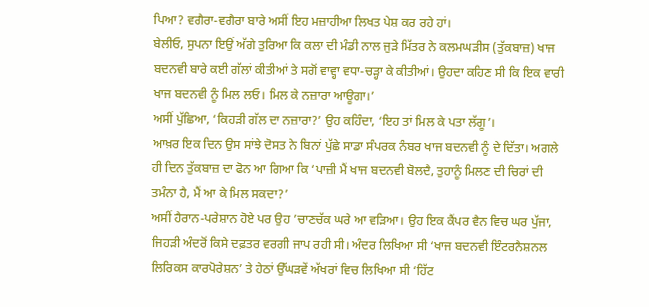ਪਿਆ? ਵਗੈਰਾ-ਵਗੈਰਾ ਬਾਰੇ ਅਸੀਂ ਇਹ ਮਜ਼ਾਹੀਆ ਲਿਖਤ ਪੇਸ਼ ਕਰ ਰਹੇ ਹਾਂ।
ਬੇਲੀਓ, ਸੁਪਨਾ ਇਉਂ ਅੱਗੇ ਤੁਰਿਆ ਕਿ ਕਲਾ ਦੀ ਮੰਡੀ ਨਾਲ ਜੁੜੇ ਮਿੱਤਰ ਨੇ ਕਲਮਘੜੀਸ (ਤੁੱਕਬਾਜ਼) ਖਾਜ ਬਦਨਵੀ ਬਾਰੇ ਕਈ ਗੱਲਾਂ ਕੀਤੀਆਂ ਤੇ ਸਗੋਂ ਵਾਵ੍ਹਾ ਵਧਾ-ਚੜ੍ਹਾ ਕੇ ਕੀਤੀਆਂ। ਉਹਦਾ ਕਹਿਣ ਸੀ ਕਿ ਇਕ ਵਾਰੀ ਖਾਜ ਬਦਨਵੀ ਨੂੰ ਮਿਲ ਲਓ। ਮਿਲ ਕੇ ਨਜ਼ਾਰਾ ਆਊਗਾ।’
ਅਸੀਂ ਪੁੱਛਿਆ, ‘ਕਿਹੜੀ ਗੱਲ ਦਾ ਨਜ਼ਾਰਾ?’ ਉਹ ਕਹਿੰਦਾ, ‘ਇਹ ਤਾਂ ਮਿਲ ਕੇ ਪਤਾ ਲੱਗੂ’।
ਆਖ਼ਰ ਇਕ ਦਿਨ ਉਸ ਸਾਂਝੇ ਦੋਸਤ ਨੇ ਬਿਨਾਂ ਪੁੱਛੇ ਸਾਡਾ ਸੰਪਰਕ ਨੰਬਰ ਖਾਜ ਬਦਨਵੀ ਨੂੰ ਦੇ ਦਿੱਤਾ। ਅਗਲੇ ਹੀ ਦਿਨ ਤੁੱਕਬਾਜ਼ ਦਾ ਫੋਨ ਆ ਗਿਆ ਕਿ ‘ਪਾਜ਼ੀ ਮੈਂ ਖਾਜ ਬਦਨਵੀ ਬੋਲਦੈ, ਤੁਹਾਨੂੰ ਮਿਲਣ ਦੀ ਚਿਰਾਂ ਦੀ ਤਮੰਨਾ ਹੈ, ਮੈਂ ਆ ਕੇ ਮਿਲ ਸਕਦਾ?’
ਅਸੀਂ ਹੈਰਾਨ-ਪਰੇਸ਼ਾਨ ਹੋਏ ਪਰ ਉਹ ’ਚਾਣਚੱਕ ਘਰੇ ਆ ਵੜਿਆ। ਉਹ ਇਕ ਕੈਂਪਰ ਵੈਨ ਵਿਚ ਘਰ ਪੁੱਜਾ, ਜਿਹੜੀ ਅੰਦਰੋਂ ਕਿਸੇ ਦਫ਼ਤਰ ਵਰਗੀ ਜਾਪ ਰਹੀ ਸੀ। ਅੰਦਰ ਲਿਖਿਆ ਸੀ ‘ਖਾਜ ਬਦਨਵੀ ਇੰਟਰਨੈਸ਼ਨਲ ਲਿਰਿਕਸ ਕਾਰਪੋਰੇਸ਼ਨ’ ਤੇ ਹੇਠਾਂ ਉੱਘੜਵੇਂ ਅੱਖਰਾਂ ਵਿਚ ਲਿਖਿਆ ਸੀ ‘ਹਿੱਟ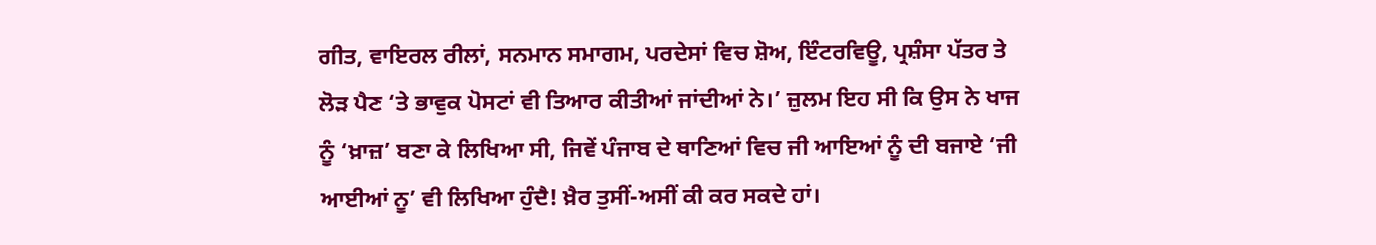ਗੀਤ, ਵਾਇਰਲ ਰੀਲਾਂ, ਸਨਮਾਨ ਸਮਾਗਮ, ਪਰਦੇਸਾਂ ਵਿਚ ਸ਼ੋਅ, ਇੰਟਰਵਿਊ, ਪ੍ਰਸ਼ੰਸਾ ਪੱਤਰ ਤੇ ਲੋੜ ਪੈਣ ‘ਤੇ ਭਾਵੁਕ ਪੋਸਟਾਂ ਵੀ ਤਿਆਰ ਕੀਤੀਆਂ ਜਾਂਦੀਆਂ ਨੇ।’ ਜ਼ੁਲਮ ਇਹ ਸੀ ਕਿ ਉਸ ਨੇ ਖਾਜ ਨੂੰ ‘ਖ਼ਾਜ਼’ ਬਣਾ ਕੇ ਲਿਖਿਆ ਸੀ, ਜਿਵੇਂ ਪੰਜਾਬ ਦੇ ਥਾਣਿਆਂ ਵਿਚ ਜੀ ਆਇਆਂ ਨੂੰ ਦੀ ਬਜਾਏ ‘ਜੀ ਆਈਆਂ ਨੂ’ ਵੀ ਲਿਖਿਆ ਹੁੰਦੈ! ਖ਼ੈਰ ਤੁਸੀਂ-ਅਸੀਂ ਕੀ ਕਰ ਸਕਦੇ ਹਾਂ।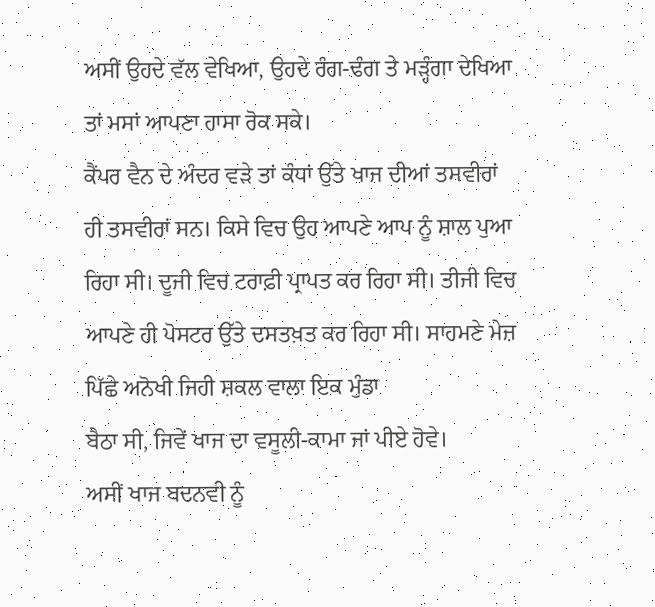ਅਸੀਂ ਉਹਦੇ ਵੱਲ ਵੇਖਿਆ, ਉਹਦੇ ਰੰਗ-ਢੰਗ ਤੇ ਮੜ੍ਹੰਗਾ ਦੇਖਿਆ ਤਾਂ ਮਸਾਂ ਆਪਣਾ ਹਾਸਾ ਰੋਕ ਸਕੇ।
ਕੈਂਪਰ ਵੈਨ ਦੇ ਅੰਦਰ ਵੜੇ ਤਾਂ ਕੰਧਾਂ ਉੱਤੇ ਖਾਜ ਦੀਆਂ ਤਸਵੀਰਾਂ ਹੀ ਤਸਵੀਰਾਂ ਸਨ। ਕਿਸੇ ਵਿਚ ਉਹ ਆਪਣੇ ਆਪ ਨੂੰ ਸ਼ਾਲ ਪੁਆ ਰਿਹਾ ਸੀ। ਦੂਜੀ ਵਿਚ ਟਰਾਫ਼ੀ ਪ੍ਰਾਪਤ ਕਰ ਰਿਹਾ ਸੀ। ਤੀਜੀ ਵਿਚ ਆਪਣੇ ਹੀ ਪੋਸਟਰ ਉੱਤੇ ਦਸਤਖ਼ਤ ਕਰ ਰਿਹਾ ਸੀ। ਸਾਹਮਣੇ ਮੇਜ਼ ਪਿੱਛੇ ਅਨੋਖੀ ਜਿਹੀ ਸ਼ਕਲ ਵਾਲਾ ਇਕ ਮੁੰਡਾ
ਬੈਠਾ ਸੀ, ਜਿਵੇਂ ਖਾਜ ਦਾ ਵਸੂਲੀ-ਕਾਮਾ ਜਾਂ ਪੀਏ ਹੋਵੇ।
ਅਸੀਂ ਖਾਜ ਬਦਨਵੀ ਨੂੰ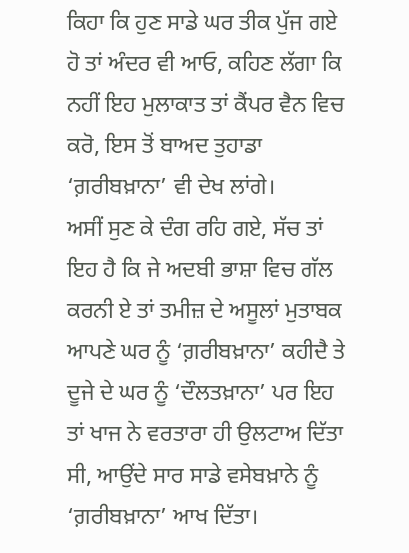ਕਿਹਾ ਕਿ ਹੁਣ ਸਾਡੇ ਘਰ ਤੀਕ ਪੁੱਜ ਗਏ ਹੋ ਤਾਂ ਅੰਦਰ ਵੀ ਆਓ, ਕਹਿਣ ਲੱਗਾ ਕਿ ਨਹੀਂ ਇਹ ਮੁਲਾਕਾਤ ਤਾਂ ਕੈਂਪਰ ਵੈਨ ਵਿਚ ਕਰੋ, ਇਸ ਤੋਂ ਬਾਅਦ ਤੁਹਾਡਾ ‘ਗ਼ਰੀਬਖ਼ਾਨਾ’ ਵੀ ਦੇਖ ਲਾਂਗੇ।
ਅਸੀਂ ਸੁਣ ਕੇ ਦੰਗ ਰਹਿ ਗਏ, ਸੱਚ ਤਾਂ ਇਹ ਹੈ ਕਿ ਜੇ ਅਦਬੀ ਭਾਸ਼ਾ ਵਿਚ ਗੱਲ ਕਰਨੀ ਏ ਤਾਂ ਤਮੀਜ਼ ਦੇ ਅਸੂਲਾਂ ਮੁਤਾਬਕ ਆਪਣੇ ਘਰ ਨੂੰ ‘ਗ਼ਰੀਬਖ਼ਾਨਾ’ ਕਹੀਦੈ ਤੇ ਦੂਜੇ ਦੇ ਘਰ ਨੂੰ ‘ਦੌਲਤਖ਼ਾਨਾ’ ਪਰ ਇਹ ਤਾਂ ਖਾਜ ਨੇ ਵਰਤਾਰਾ ਹੀ ਉਲਟਾਅ ਦਿੱਤਾ ਸੀ, ਆਉਂਦੇ ਸਾਰ ਸਾਡੇ ਵਸੇਬਖ਼ਾਨੇ ਨੂੰ ‘ਗ਼ਰੀਬਖ਼ਾਨਾ’ ਆਖ ਦਿੱਤਾ।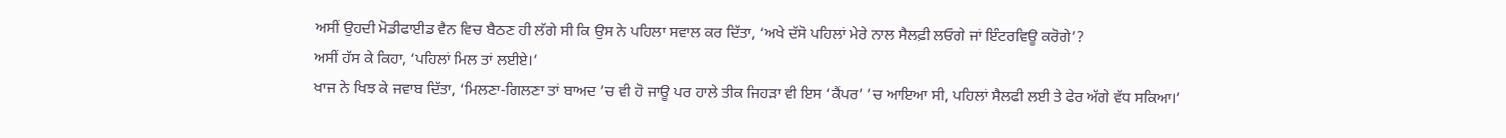ਅਸੀਂ ਉਹਦੀ ਮੋਡੀਫਾਈਡ ਵੈਨ ਵਿਚ ਬੈਠਣ ਹੀ ਲੱਗੇ ਸੀ ਕਿ ਉਸ ਨੇ ਪਹਿਲਾ ਸਵਾਲ ਕਰ ਦਿੱਤਾ, ‘ਅਖੇ ਦੱਸੋ ਪਹਿਲਾਂ ਮੇਰੇ ਨਾਲ ਸੈਲਫ਼ੀ ਲਓਗੇ ਜਾਂ ਇੰਟਰਵਿਊ ਕਰੋਗੇ’?
ਅਸੀਂ ਹੱਸ ਕੇ ਕਿਹਾ, ‘ਪਹਿਲਾਂ ਮਿਲ ਤਾਂ ਲਈਏ।’
ਖਾਜ ਨੇ ਖਿਝ ਕੇ ਜਵਾਬ ਦਿੱਤਾ, ‘ਮਿਲਣਾ-ਗਿਲਣਾ ਤਾਂ ਬਾਅਦ ’ਚ ਵੀ ਹੋ ਜਾਊ ਪਰ ਹਾਲੇ ਤੀਕ ਜਿਹੜਾ ਵੀ ਇਸ ‘ਕੈਂਪਰ’ ’ਚ ਆਇਆ ਸੀ, ਪਹਿਲਾਂ ਸੈਲਫੀ ਲਈ ਤੇ ਫੇਰ ਅੱਗੇ ਵੱਧ ਸਕਿਆ।’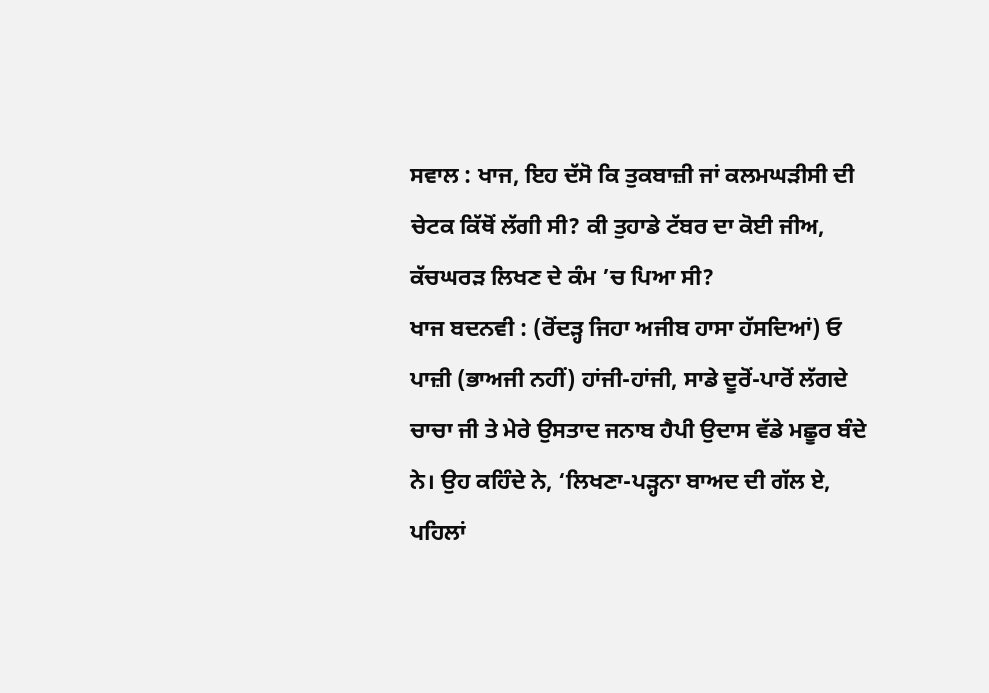ਸਵਾਲ : ਖਾਜ, ਇਹ ਦੱਸੋ ਕਿ ਤੁਕਬਾਜ਼ੀ ਜਾਂ ਕਲਮਘੜੀਸੀ ਦੀ ਚੇਟਕ ਕਿੱਥੋਂ ਲੱਗੀ ਸੀ? ਕੀ ਤੁਹਾਡੇ ਟੱਬਰ ਦਾ ਕੋਈ ਜੀਅ, ਕੱਚਘਰੜ ਲਿਖਣ ਦੇ ਕੰਮ ’ਚ ਪਿਆ ਸੀ?
ਖਾਜ ਬਦਨਵੀ : (ਰੋਂਦੜ੍ਹ ਜਿਹਾ ਅਜੀਬ ਹਾਸਾ ਹੱਸਦਿਆਂ) ਓ ਪਾਜ਼ੀ (ਭਾਅਜੀ ਨਹੀਂ) ਹਾਂਜੀ-ਹਾਂਜੀ, ਸਾਡੇ ਦੂਰੋਂ-ਪਾਰੋਂ ਲੱਗਦੇ ਚਾਚਾ ਜੀ ਤੇ ਮੇਰੇ ਉਸਤਾਦ ਜਨਾਬ ਹੈਪੀ ਉਦਾਸ ਵੱਡੇ ਮਛੂਰ ਬੰਦੇ ਨੇ। ਉਹ ਕਹਿੰਦੇ ਨੇ, ‘ਲਿਖਣਾ-ਪੜ੍ਹਨਾ ਬਾਅਦ ਦੀ ਗੱਲ ਏ, ਪਹਿਲਾਂ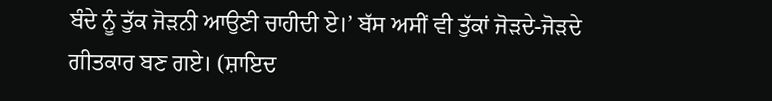ਬੰਦੇ ਨੂੰ ਤੁੱਕ ਜੋੜਨੀ ਆਉਣੀ ਚਾਹੀਦੀ ਏ।’ ਬੱਸ ਅਸੀਂ ਵੀ ਤੁੱਕਾਂ ਜੋੜਦੇ-ਜੋੜਦੇ ਗੀਤਕਾਰ ਬਣ ਗਏ। (ਸ਼ਾਇਦ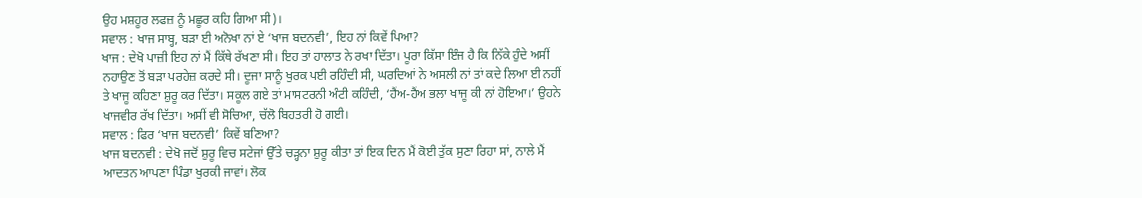ਉਹ ਮਸ਼ਹੂਰ ਲਫਜ਼ ਨੂੰ ਮਛੂਰ ਕਹਿ ਗਿਆ ਸੀ)।
ਸਵਾਲ : ਖਾਜ ਸਾਬ੍ਹ, ਬੜਾ ਈ ਅਨੋਖਾ ਨਾਂ ਏ ‘ਖਾਜ ਬਦਨਵੀ’, ਇਹ ਨਾਂ ਕਿਵੇਂ ਪਿਆ?
ਖਾਜ : ਦੇਖੋ ਪਾਜ਼ੀ ਇਹ ਨਾਂ ਮੈਂ ਕਿੱਥੇ ਰੱਖਣਾ ਸੀ। ਇਹ ਤਾਂ ਹਾਲਾਤ ਨੇ ਰਖਾ ਦਿੱਤਾ। ਪੂਰਾ ਕਿੱਸਾ ਇੰਜ ਹੈ ਕਿ ਨਿੱਕੇ ਹੁੰਦੇ ਅਸੀਂ ਨਹਾਉਣ ਤੋਂ ਬੜਾ ਪਰਹੇਜ਼ ਕਰਦੇ ਸੀ। ਦੂਜਾ ਸਾਨੂੰ ਖੁਰਕ ਪਈ ਰਹਿੰਦੀ ਸੀ, ਘਰਦਿਆਂ ਨੇ ਅਸਲੀ ਨਾਂ ਤਾਂ ਕਦੇ ਲਿਆ ਈ ਨਹੀਂ ਤੇ ਖਾਜੂ ਕਹਿਣਾ ਸ਼ੁਰੂ ਕਰ ਦਿੱਤਾ। ਸਕੂਲ ਗਏ ਤਾਂ ਮਾਸਟਰਨੀ ਅੰਟੀ ਕਹਿੰਦੀ, ‘ਹੈਂਅ-ਹੈਂਅ ਭਲਾ ਖਾਜੂ ਕੀ ਨਾਂ ਹੋਇਆ।’ ਉਹਨੇ ਖਾਜਵੀਰ ਰੱਖ ਦਿੱਤਾ। ਅਸੀਂ ਵੀ ਸੋਚਿਆ, ਚੱਲੋ ਬਿਹਤਰੀ ਹੋ ਗਈ।
ਸਵਾਲ : ਫਿਰ ‘ਖਾਜ ਬਦਨਵੀ’ ਕਿਵੇਂ ਬਣਿਆ?
ਖਾਜ ਬਦਨਵੀ : ਦੇਖੋ ਜਦੋਂ ਸ਼ੁਰੂ ਵਿਚ ਸਟੇਜਾਂ ਉੱਤੇ ਚੜ੍ਹਨਾ ਸ਼ੁਰੂ ਕੀਤਾ ਤਾਂ ਇਕ ਦਿਨ ਮੈਂ ਕੋਈ ਤੁੱਕ ਸੁਣਾ ਰਿਹਾ ਸਾਂ, ਨਾਲੇ ਮੈਂ ਆਦਤਨ ਆਪਣਾ ਪਿੰਡਾ ਖੁਰਕੀ ਜਾਵਾਂ। ਲੋਕ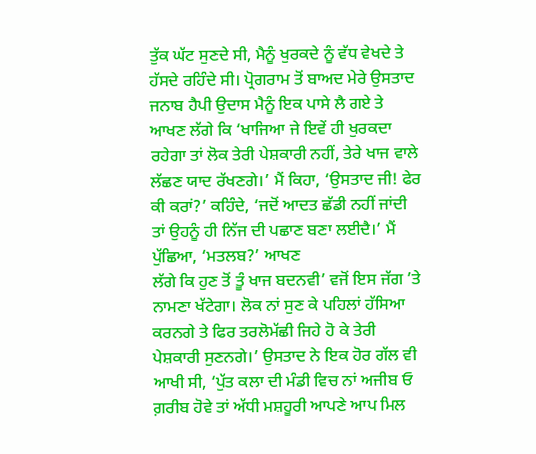ਤੁੱਕ ਘੱਟ ਸੁਣਦੇ ਸੀ, ਮੈਨੂੰ ਖੁਰਕਦੇ ਨੂੰ ਵੱਧ ਵੇਖਦੇ ਤੇ ਹੱਸਦੇ ਰਹਿੰਦੇ ਸੀ। ਪ੍ਰੋਗਰਾਮ ਤੋਂ ਬਾਅਦ ਮੇਰੇ ਉਸਤਾਦ ਜਨਾਬ ਹੈਪੀ ਉਦਾਸ ਮੈਨੂੰ ਇਕ ਪਾਸੇ ਲੈ ਗਏ ਤੇ ਆਖਣ ਲੱਗੇ ਕਿ ‘ਖਾਜਿਆ ਜੇ ਇਵੇਂ ਹੀ ਖੁਰਕਦਾ ਰਹੇਗਾ ਤਾਂ ਲੋਕ ਤੇਰੀ ਪੇਸ਼ਕਾਰੀ ਨਹੀਂ, ਤੇਰੇ ਖਾਜ ਵਾਲੇ ਲੱਛਣ ਯਾਦ ਰੱਖਣਗੇ।’ ਮੈਂ ਕਿਹਾ, ‘ਉਸਤਾਦ ਜੀ! ਫੇਰ ਕੀ ਕਰਾਂ?’ ਕਹਿੰਦੇ, ‘ਜਦੋਂ ਆਦਤ ਛੱਡੀ ਨਹੀਂ ਜਾਂਦੀ ਤਾਂ ਉਹਨੂੰ ਹੀ ਨਿੱਜ ਦੀ ਪਛਾਣ ਬਣਾ ਲਈਦੈ।’ ਮੈਂ ਪੁੱਛਿਆ, ‘ਮਤਲਬ?’ ਆਖਣ
ਲੱਗੇ ਕਿ ਹੁਣ ਤੋਂ ਤੂੰ ਖਾਜ ਬਦਨਵੀ’ ਵਜੋਂ ਇਸ ਜੱਗ ’ਤੇ ਨਾਮਣਾ ਖੱਟੇਗਾ। ਲੋਕ ਨਾਂ ਸੁਣ ਕੇ ਪਹਿਲਾਂ ਹੱਸਿਆ ਕਰਨਗੇ ਤੇ ਫਿਰ ਤਰਲੋਮੱਛੀ ਜਿਹੇ ਹੋ ਕੇ ਤੇਰੀ ਪੇਸ਼ਕਾਰੀ ਸੁਣਨਗੇ।’ ਉਸਤਾਦ ਨੇ ਇਕ ਹੋਰ ਗੱਲ ਵੀ ਆਖੀ ਸੀ, ‘ਪੁੱਤ ਕਲਾ ਦੀ ਮੰਡੀ ਵਿਚ ਨਾਂ ਅਜੀਬ ਓ ਗ਼ਰੀਬ ਹੋਵੇ ਤਾਂ ਅੱਧੀ ਮਸ਼ਹੂਰੀ ਆਪਣੇ ਆਪ ਮਿਲ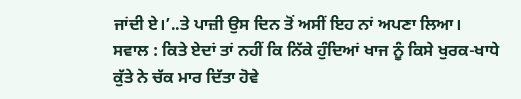ਜਾਂਦੀ ਏ।’..ਤੇ ਪਾਜ਼ੀ ਉਸ ਦਿਨ ਤੋਂ ਅਸੀਂ ਇਹ ਨਾਂ ਅਪਣਾ ਲਿਆ।
ਸਵਾਲ : ਕਿਤੇ ਏਦਾਂ ਤਾਂ ਨਹੀਂ ਕਿ ਨਿੱਕੇ ਹੁੰਦਿਆਂ ਖਾਜ ਨੂੰ ਕਿਸੇ ਖੁਰਕ-ਖਾਧੇ ਕੁੱਤੇ ਨੇ ਚੱਕ ਮਾਰ ਦਿੱਤਾ ਹੋਵੇ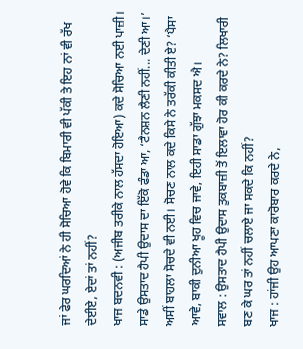ਜਾਂ ਫੇਰ ਘਰਦਿਆਂ ਨੇ ਹੀ ਸੋਚਿਆ ਹੋਵੇ ਕਿ ਬਿਮਾਰੀ ਵੀ ਪੱਕੀ ਤੇ ਇਹ ਨਾਂ ਵੀ ਰੱਖ ਦੇਈਏ, ਏਦਾਂ ਤਾਂ ਨਹੀਂ?
ਖਾਜ ਬਦਨਵੀ : (ਅਜੀਬ ਤਰੀਕੇ ਨਾਲ ਹੱਸਦਾ ਹੋਇਆ) ਕਦੇ ਸੋਚਿਆ ਨਈ ਪਾਜ਼ੀ। ਸਾਡੇ ਉਸਤਾਦ ਹੈਪੀ ਉਦਾਸ ਦਾ ਇੱਕੋ ਫੰਡਾ ਆ, ‘ਟੈਨਸ਼ਨ ਲੈਣੀ ਨਹੀਂ... ਦੇਣੀ ਆ।’ ਅਸੀਂ ਬਾਹਲਾ ਸੋਚਦੇ ਵੀ ਨਈ। ਸੋਚਣ ਨਾਲ ਕਦੇ ਕਿਸੇ ਨੇ ਤਰੱਕੀ ਕੀਤੀ ਏ? ‘ਪੈਸਾ ਆਵੇ, ਬਾਕੀ ਦੁਨੀਆ ਖੂਹ ਵਿਚ ਜਾਵੇ, ਇਹੀ ਸਾਡਾ ਗੁੱਝਾ ਮਕਸਦ ਐ।
ਸਵਾਲ : ਉਸਤਾਦ ਹੈਪੀ ਉਦਾਸ ਤੁਕਬਾਜ਼ੀ ਤੋਂ ਇਲਾਵਾ ਹੋਰ ਕੀ ਕਰਦੇ ਨੇ? ਲਿਖਾਰੀ ਬਣ ਕੇ ਘਰ ਤਾਂ ਨਹੀਂ ਚਲਾਏ ਜਾ ਸਕਦੇ ਕਿ ਨਹੀਂ?
ਖਾਜ : ਹਾਂਜੀ ਉਹ ਆਪਣਾ ਕਾਰੋਬਾਰ ਕਰਦੇ ਨੇ,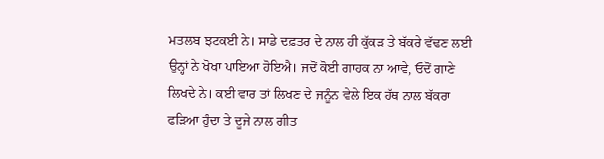ਮਤਲਬ ਝਟਕਈ ਨੇ। ਸਾਡੇ ਦਫ਼ਤਰ ਦੇ ਨਾਲ ਹੀ ਕੁੱਕੜ ਤੇ ਬੱਕਰੇ ਵੱਢਣ ਲਈ ਉਨ੍ਹਾਂ ਨੇ ਖੋਖਾ ਪਾਇਆ ਹੋਇਐ। ਜਦੋਂ ਕੋਈ ਗਾਹਕ ਨਾ ਆਵੇ, ਓਦੋਂ ਗਾਣੇ ਲਿਖਦੇ ਨੇ। ਕਈ ਵਾਰ ਤਾਂ ਲਿਖਣ ਦੇ ਜਨੂੰਨ ਵੇਲੇ ਇਕ ਹੱਥ ਨਾਲ ਬੱਕਰਾ ਫੜਿਆ ਹੁੰਦਾ ਤੇ ਦੂਜੇ ਨਾਲ ਗੀਤ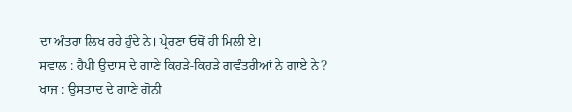ਦਾ ਅੰਤਰਾ ਲਿਖ ਰਹੇ ਹੁੰਦੇ ਨੇ। ਪ੍ਰੇਰਣਾ ਓਥੋਂ ਹੀ ਮਿਲੀ ਏ।
ਸਵਾਲ : ਹੈਪੀ ਉਦਾਸ ਦੇ ਗਾਣੇ ਕਿਹੜੇ-ਕਿਹੜੇ ਗਵੰਤਰੀਆਂ ਨੇ ਗਾਏ ਨੇ?
ਖਾਜ : ਉਸਤਾਦ ਦੇ ਗਾਣੇ ਗੋਨੀ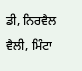ਡੀ, ਨਿਰਵੈਲ ਵੈਲੀ, ਮਿੰਟਾ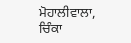ਮੋਹਾਲੀਵਾਲਾ, ਚਿੰਕਾ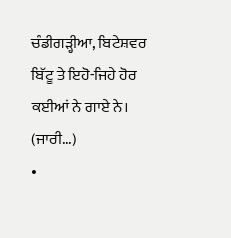ਚੰਡੀਗੜ੍ਹੀਆ, ਬਿਟੇਸ਼ਵਰ ਬਿੱਟੂ ਤੇ ਇਹੋ-ਜਿਹੇ ਹੋਰ ਕਈਆਂ ਨੇ ਗਾਏ ਨੇ।
(ਜਾਰੀ...)
•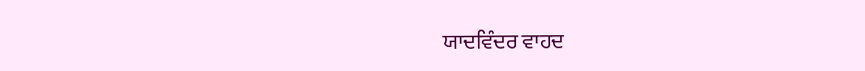ਯਾਦਵਿੰਦਰ ਵਾਹਦ